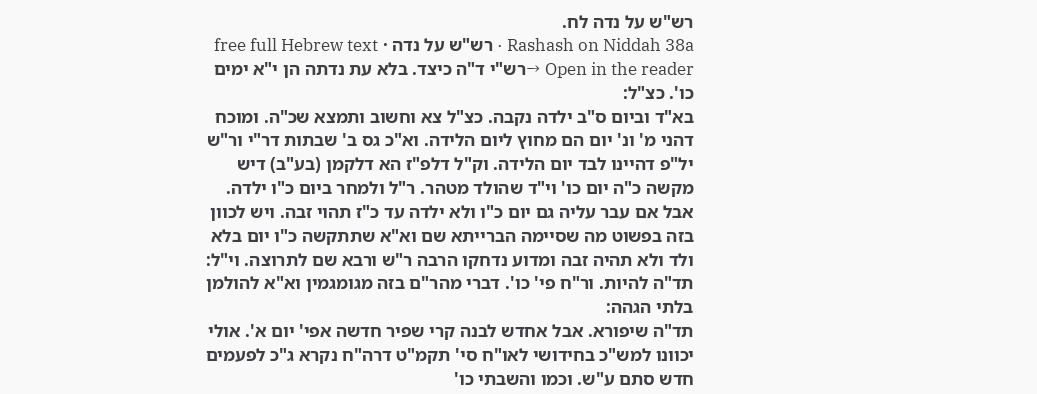רש"ש על נדה לח.
Rashash on Niddah 38a · רש"ש על נדה · free full Hebrew text
Open in the reader →רש"י ד"ה כיצד. בלא עת נדתה הן י"א ימים כו'. כצ"ל:
בא"ד וביום ס"ב ילדה נקבה. כצ"ל צא וחשוב ותמצא שכ"ה. ומוכח דהני מ' ונ' יום הם מחוץ ליום הלידה. וא"כ גס ב' שבתות דר"י ור"ש יל"פ דהיינו לבד יום הלידה. וק"ל דלפ"ז הא דלקמן (בע"ב) דיש מקשה כ"ה יום כו' וי"ד שהולד מטהר. ר"ל ולמחר ביום כ"ו ילדה. אבל אם עבר עליה גם יום כ"ו ולא ילדה עד כ"ז תהוי זבה. ויש לכוון בזה בפשוט מה שסיימה הברייתא שם וא"א שתתקשה כ"ו יום בלא ולד ולא תהיה זבה ומדוע נדחקו הרבה ר"ש ורבא שם לתרוצה. וי"ל:
תד"ה להיות. ור"ח פי' כו'. דברי מהר"ם בזה מגומגמין וא"א להולמן בלתי הגהה:
תד"ה שיפורא. אבל אחדש לבנה קרי שפיר חדשה אפי' יום א'. אולי יכוונו למש"כ בחידושי לאו"ח סי' תקמ"ט דרה"ח נקרא ג"כ לפעמים חדש סתם ע"ש. וכמו והשבתי כו'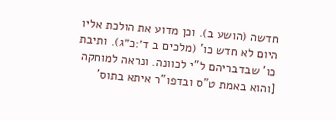חדשה (הושע ב). וכן מדוע את הולכת אליו היום לא חדש כו' (מלכים ב ד׳:כ״ג). ותיבת כו' שבדבריהם ל"י לכוונה. ונראה למוחקה [והוא באמת ט"ס ובדפו"ר איתא בתוס'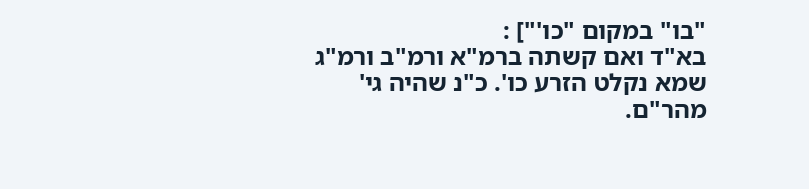"בו" במקום "כו'"] :
בא"ד ואם קשתה ברמ"א ורמ"ב ורמ"ג שמא נקלט הזרע כו'. כ"נ שהיה גי' מהר"ם.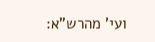ועי' מהרש"א: